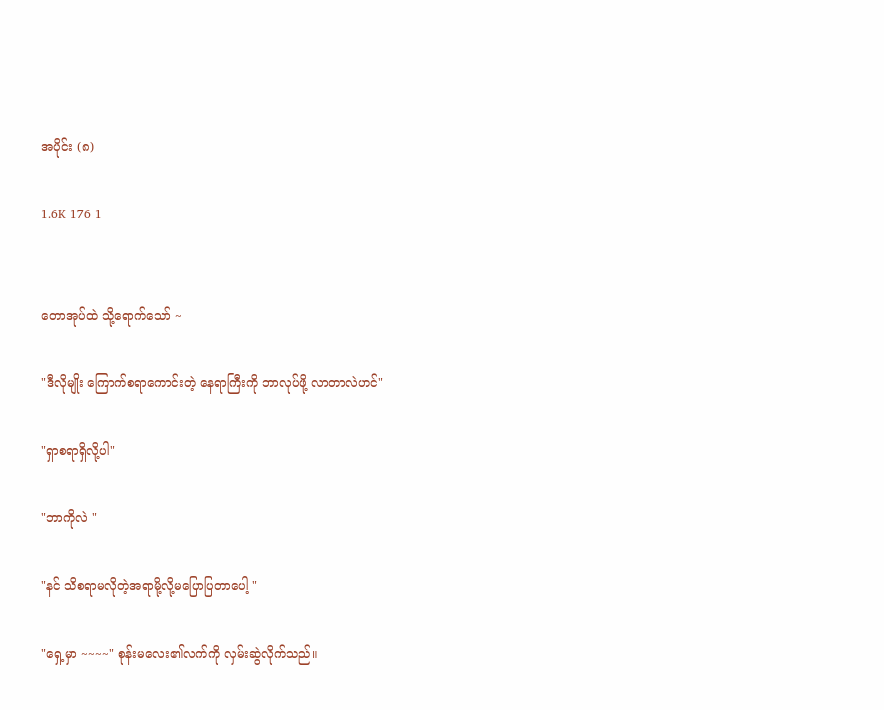အပိုင်း (၈)

1.6K 176 1


တောအုပ်ထဲ သို့ရောက်သော် ~

"ဒီလိုမျိုး ကြောက်စရာကောင်းတဲ့ နေရာကြီးကို ဘာလုပ်ဖို့ လာတာလဲဟင်"

"ရှာစရာရှိလို့ပါ"

"ဘာကိုလဲ "

"နင် သိစရာမလိုတဲ့အရာမို့လို့မပြောပြတာပေါ့ "

"ရှေ့မှာ ~~~~" စုန်းမလေး၏လက်ကို လှမ်းဆွဲလိုက်သည်။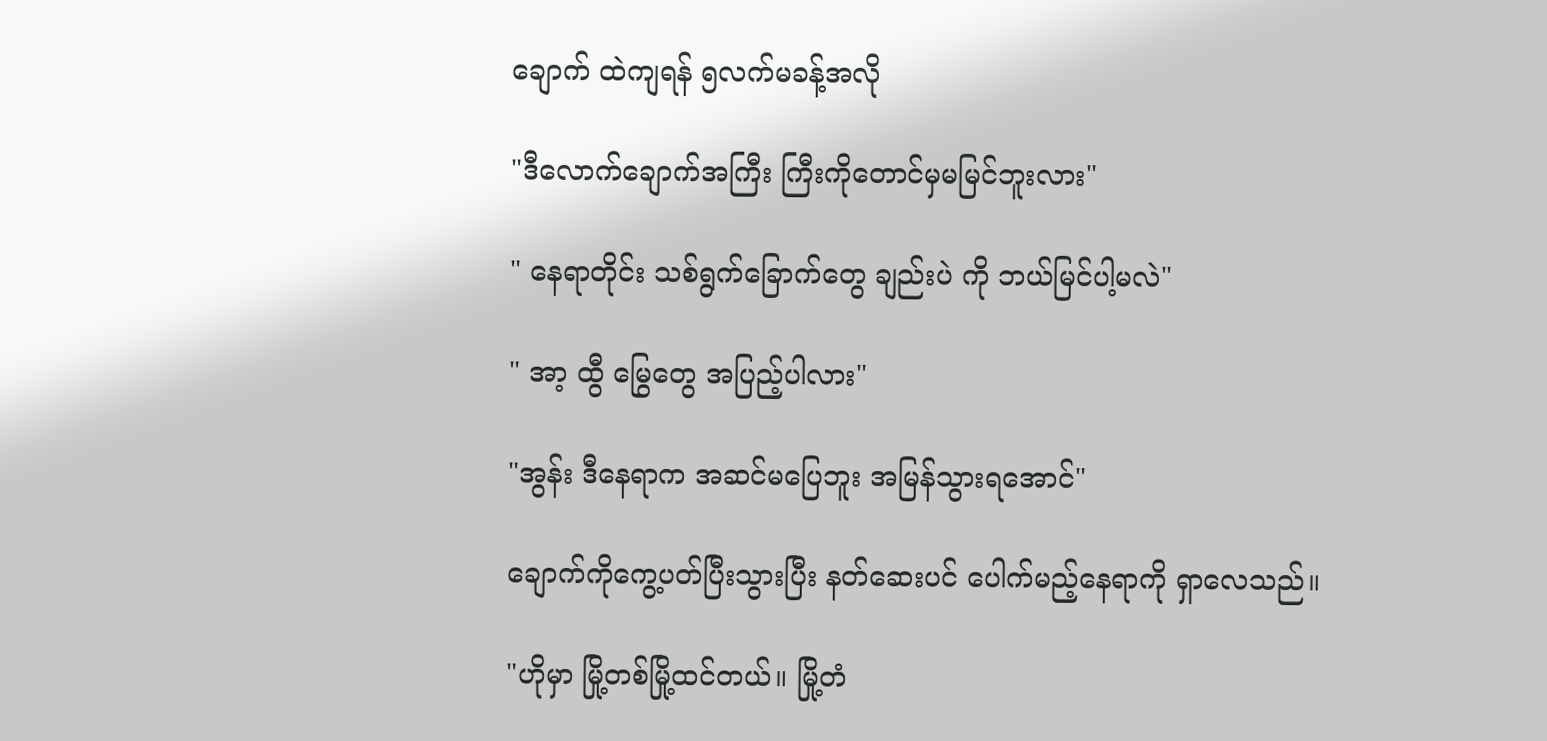ချောက် ထဲကျရန် ၅လက်မခန့်အလို

"ဒီလောက်ချောက်အကြီး ကြီးကိုတောင်မှမမြင်ဘူးလား"

" နေရာတိုင်း သစ်ရွက်ခြောက်တွေ ချည်းပဲ ကို ဘယ်မြင်ပါ့မလဲ"

" အာ့ ထွီ မြွေတွေ အပြည့်ပါလား"

"အွန်း ဒီနေရာက အဆင်မပြေဘူး အမြန်သွားရအောင်"

ချောက်ကိုကွေ့ပတ်ပြီးသွားပြီး နတ်ဆေးပင် ပေါက်မည့်နေရာကို ရှာလေသည်။

"ဟိုမှာ မြို့တစ်မြို့ထင်တယ်။ မြို့တံ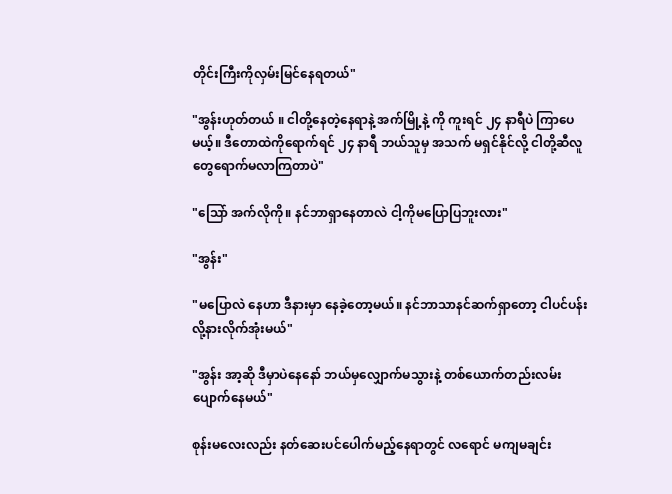တိုင်းကြီးကိုလှမ်းမြင်နေရတယ်"

"အွန်းဟုတ်တယ် ။ ငါတို့နေတဲ့နေရာနဲ့ အက်မြို့နဲ့ ကို ကူးရင် ၂၄ နာရီပဲ ကြာပေမယ့်။ ဒီတောထဲကိုရောက်ရင် ၂၄ နာရီ ဘယ်သူမှ အသက် မရှင်နိုင်လို့ ငါတို့ဆီလူတွေရောက်မလာကြတာပဲ"

"သြော် အက်လိုကို။ နင်ဘာရှာနေတာလဲ ငါ့ကိုမပြောပြဘူးလား"

"အွန်း"

"မပြောလဲ နေဟာ ဒီနားမှာ နေခဲ့တော့မယ်။ နင်ဘာသာနင်ဆက်ရှာတော့ ငါပင်ပန်းလို့နားလိုက်အုံးမယ်"

"အွန်း အာ့ဆို ဒီမှာပဲနေနော် ဘယ်မှလျှောက်မသွားနဲ့ တစ်ယောက်တည်းလမ်းပျောက်နေမယ်"

စုန်းမလေးလည်း နတ်ဆေးပင်ပေါက်မည့်နေရာတွင် လရောင် မကျမချင်း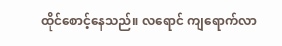ထိုင်စောင့်နေသည်။ လရောင် ကျရောက်လာ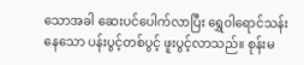သောအခါ ဆေးပင်ပေါက်လာပြီး ရွှေ၀ါရောင်သန်းနေသော ပန်းပွင့်တစ်ပွင့် ဖူးပွင့်လာသည်။ စုန်းမ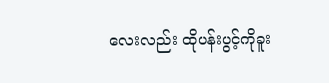လေးလည်း ထိုပန်းပွင့်ကိုခူး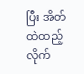ပြီး အိတ်ထဲထည့်လိုက်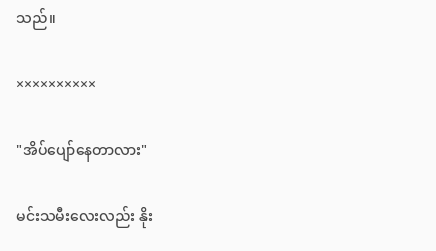သည်။

××××××××××

"အိပ်ပျော်နေတာလား"

မင်းသမီးလေးလည်း နိုး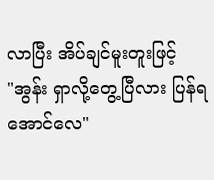လာပြီး အိပ်ချင်မူးတူးဖြင့်
"အွန်း ရှာလို့တွေ့ပြီလား ပြန်ရအောင်လေ"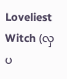Loveliest Witch (လှပ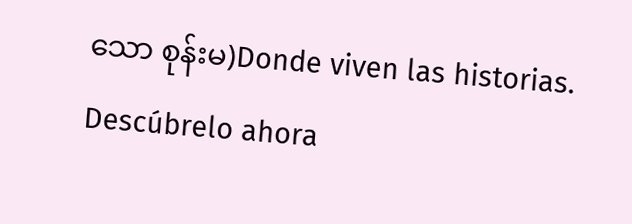သော စုန်းမ)Donde viven las historias. Descúbrelo ahora